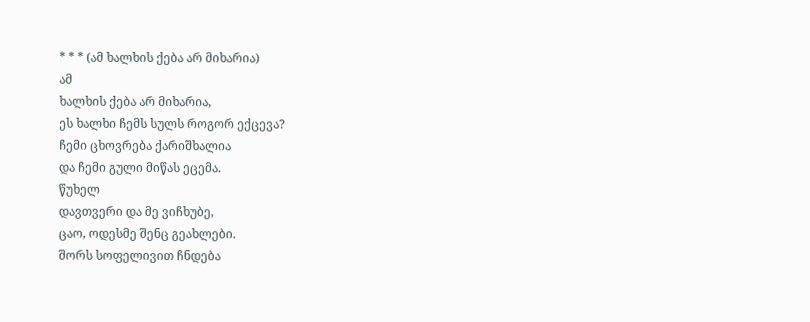* * * (ამ ხალხის ქება არ მიხარია)
ამ
ხალხის ქება არ მიხარია,
ეს ხალხი ჩემს სულს როგორ ექცევა?
ჩემი ცხოვრება ქარიშხალია
და ჩემი გული მიწას ეცემა.
წუხელ
დავთვერი და მე ვიჩხუბე,
ცაო, ოდესმე შენც გეახლები.
შორს სოფელივით ჩნდება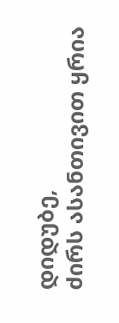დიდუბე,
ძირს ასანთივით ყრია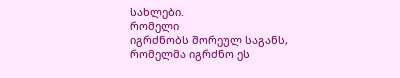სახლები.
რომელი
იგრძნობს შორეულ საგანს,
რომელმა იგრძნო ეს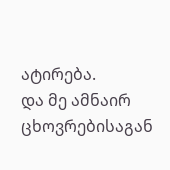ატირება.
და მე ამნაირ ცხოვრებისაგან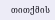თითქმის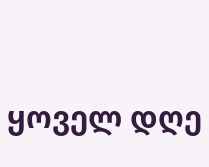ყოველ დღე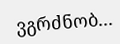ვგრძნობ...